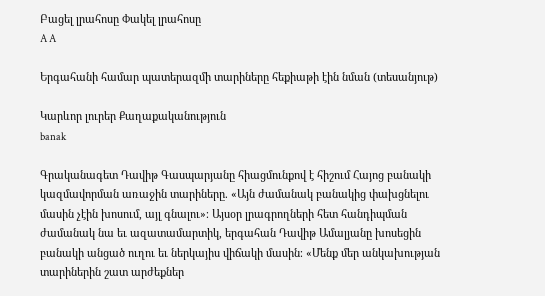Բացել լրահոսը Փակել լրահոսը
A A

Երգահանի համար պատերազմի տարիները հեքիաթի էին նման (տեսանյութ)

Կարևոր լուրեր Քաղաքականություն
banak

Գրականագետ Դավիթ Գասպարյանը հիացմունքով է հիշում Հայոց բանակի կազմավորման առաջին տարիները. «Այն ժամանակ բանակից փախցնելու մասին չէին խոսում, այլ գնալու»։ Այսօր լրագրողների հետ հանդիպման ժամանակ նա եւ ազատամարտիկ, երգահան Դավիթ Ամալյանը խոսեցին բանակի անցած ուղու եւ ներկայիս վիճակի մասին։ «Մենք մեր անկախության տարիներին շատ արժեքներ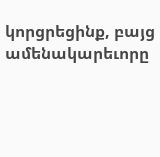կորցրեցինք, բայց ամենակարեւորը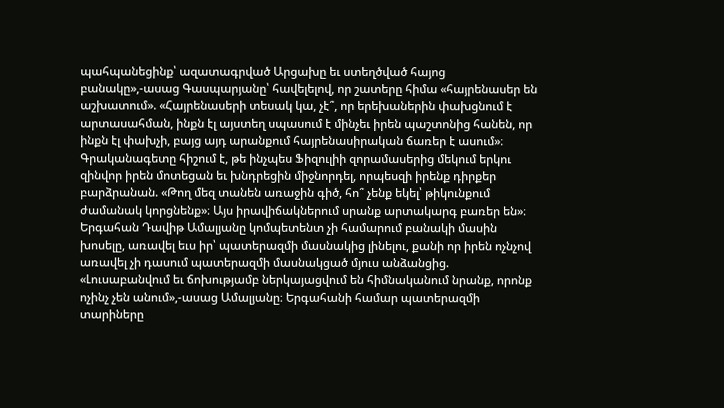պահպանեցինք՝ ազատագրված Արցախը եւ ստեղծված հայոց բանակը»,-ասաց Գասպարյանը՝ հավելելով, որ շատերը հիմա «հայրենասեր են աշխատում». «Հայրենասերի տեսակ կա, չէ՞, որ երեխաներին փախցնում է արտասահման, ինքն էլ այստեղ սպասում է մինչեւ իրեն պաշտոնից հանեն, որ ինքն էլ փախչի, բայց այդ արանքում հայրենասիրական ճառեր է ասում»։ Գրականագետը հիշում է, թե ինչպես Ֆիզուլիի զորամասերից մեկում երկու զինվոր իրեն մոտեցան եւ խնդրեցին միջնորդել, որպեսզի իրենք դիրքեր բարձրանան. «Թող մեզ տանեն առաջին գիծ, հո՞ չենք եկել՝ թիկունքում ժամանակ կորցնենք»։ Այս իրավիճակներում սրանք արտակարգ բառեր են»։ Երգահան Դավիթ Ամալյանը կոմպետենտ չի համարում բանակի մասին խոսելը, առավել եւս իր՝ պատերազմի մասնակից լինելու, քանի որ իրեն ոչնչով առավել չի դասում պատերազմի մասնակցած մյուս անձանցից. «Լուսաբանվում եւ ճոխությամբ ներկայացվում են հիմնականում նրանք, որոնք ոչինչ չեն անում»,-ասաց Ամալյանը։ Երգահանի համար պատերազմի տարիները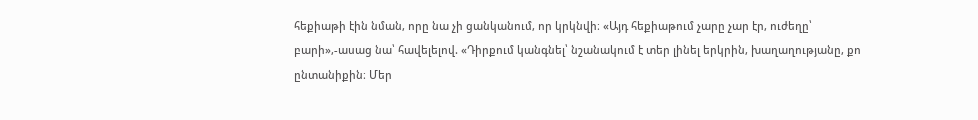հեքիաթի էին նման, որը նա չի ցանկանում, որ կրկնվի։ «Այդ հեքիաթում չարը չար էր, ուժեղը՝ բարի»,-ասաց նա՝ հավելելով. «Դիրքում կանգնել՝ նշանակում է տեր լինել երկրին, խաղաղությանը, քո ընտանիքին։ Մեր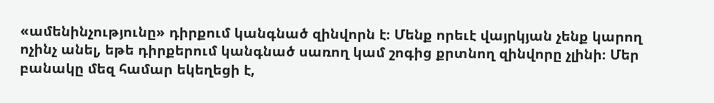«ամենինչությունը» դիրքում կանգնած զինվորն է։ Մենք որեւէ վայրկյան չենք կարող ոչինչ անել, եթե դիրքերում կանգնած սառող կամ շոգից քրտնող զինվորը չլինի։ Մեր բանակը մեզ համար եկեղեցի է,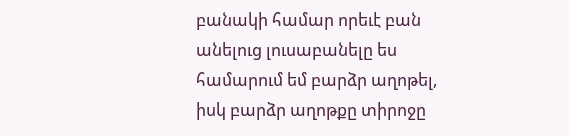բանակի համար որեւէ բան անելուց լուսաբանելը ես համարում եմ բարձր աղոթել, իսկ բարձր աղոթքը տիրոջը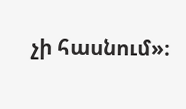չի հասնում»։